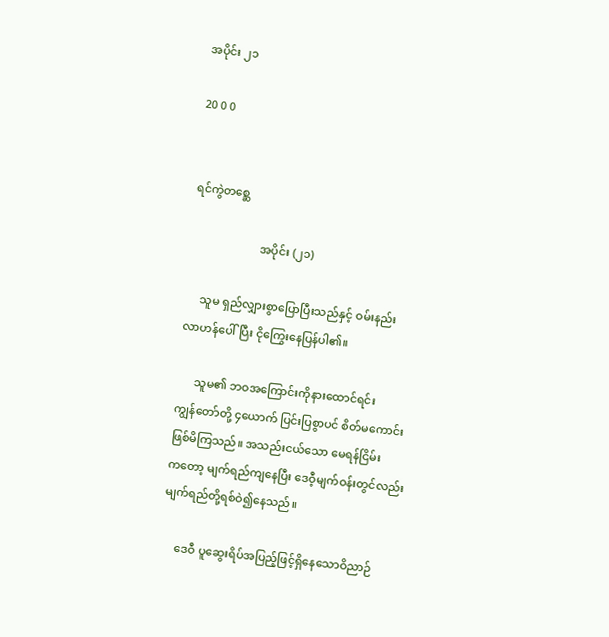အပိုင်း ၂၁

20 0 0


ရင်ကွဲတစ္ဆေ

                        အပိုင်း (၂၁)

     သူမ ရှည်လျှားစွာပြောပြီးသည်နှင့် ဝမ်းနည်း
လာဟန်ပေါ်ပြီး ငိုကြွေးနေပြန်ပါ၏။

      သူမ၏ ဘဝအကြောင်းကိုနားထောင်ရင်း
ကျွန်တော်တို့ ၄ယောက် ပြင်းပြစွာပင် စိတ်မကောင်း
ဖြစ်မိကြသည်။ အသည်းငယ်သော မေရန်ငြိမ်း
ကတော့ မျက်ရည်ကျနေပြီး ဒေဝီ့မျက်ဝန်းတွင်လည်း
မျက်ရည်တို့ရစ်ဝဲ၍နေသည်။

     ဒေဝီ ပူဆွေးရိပ်အပြည့်ဖြင့်ရှိနေသောဝိညာဉ်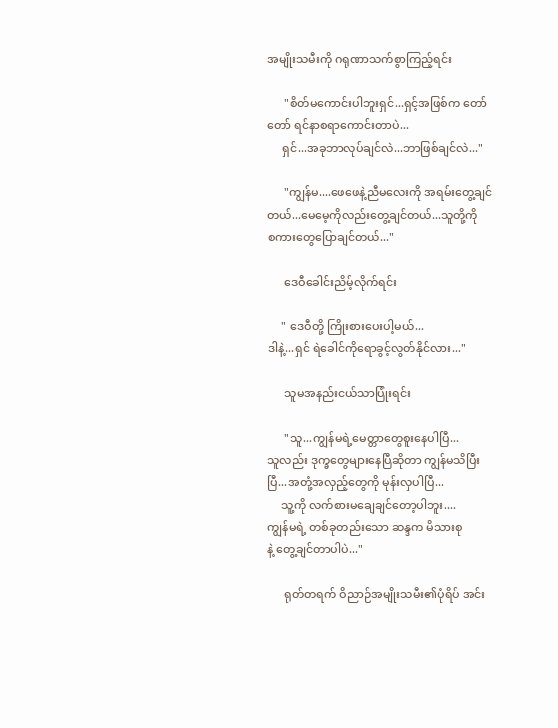အမျိုးသမီးကို ဂရုဏာသက်စွာကြည့်ရင်း

      "စိတ်မကောင်းပါဘူးရှင်...ရှင့်အဖြစ်က တော်
တော် ရင်နာစရာကောင်းတာပဲ...
     ရှင်...အခုဘာလုပ်ချင်လဲ...ဘာဖြစ်ချင်လဲ..."

      "ကျွန်မ....ဖေဖေနဲ့ညီမလေးကို အရမ်းတွေ့ချင်
တယ်...မေမေ့ကိုလည်းတွေ့ချင်တယ်...သူတို့ကို
စကားတွေပြောချင်တယ်..."

      ဒေဝီခေါင်းညိမ့်လိုက်ရင်း

     " ဒေဝီတို့ ကြိုးစားပေးပါ့မယ်...
ဒါနဲ့...ရှင် ရဲခေါင်ကိုရောခွင့်လွတ်နိုင်လား..."

      သူမအနည်းငယ်သာပြုံးရင်း

      "သူ...ကျွန်မရဲ့မေတ္တာတွေစူးနေပါပြီ...
သူလည်း ဒုက္ခတွေများနေပြီဆိုတာ ကျွန်မသိပြီး
ပြီ...အတုံ့အလှည့်တွေကို မုန်းလှပါပြီ...
     သူ့ကို လက်စားမချေချင်တော့ပါဘူး....
ကျွန်မရဲ့ တစ်ခုတည်းသော ဆန္ဒက မိသားစု
နဲ့ တွေ့ချင်တာပါပဲ..."

      ရုတ်တရက် ဝိညာဉ်အမျိုးသမီး၏ပုံရိပ် အင်း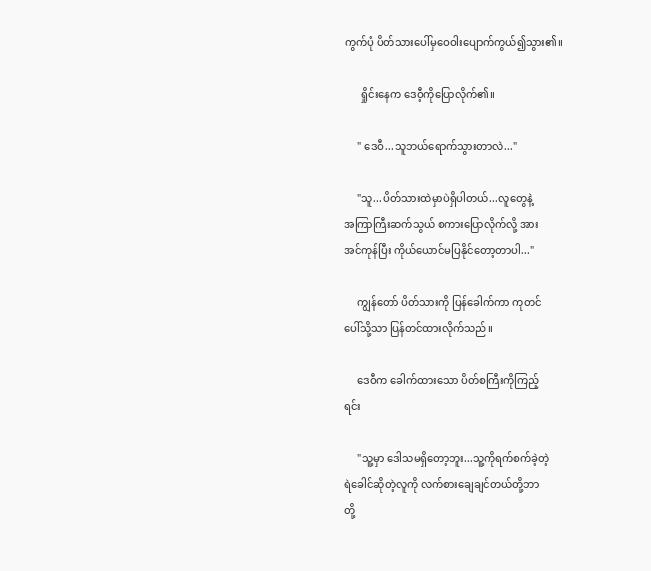ကွက်ပုံ ပိတ်သားပေါ်မှဝေဝါးပျောက်ကွယ်၍သွား၏။

      ရှိုင်းနေက ဒေဝီ့ကိုပြောလိုက်၏။

     " ဒေဝီ...သူဘယ်ရောက်သွားတာလဲ..."

     "သူ...ပိတ်သားထဲမှာပဲရှိပါတယ်...လူတွေနဲ့
အကြာကြီးဆက်သွယ် စကားပြောလိုက်လို့ အား
အင်ကုန်ပြီး ကိုယ်ယောင်မပြနိုင်တော့တာပါ..."

     ကျွန်တော် ပိတ်သားကို ပြန်ခေါက်ကာ ကုတင်
ပေါ်သို့သာ ပြန်တင်ထားလိုက်သည်။

     ဒေဝီက ခေါက်ထားသော ပိတ်စကြီးကိုကြည့်
ရင်း

     "သူ့မှာ ဒေါသမရှိတော့ဘူး...သူ့ကိုရက်စက်ခဲ့တဲ့
ရဲခေါင်ဆိုတဲ့လူကို လက်စားချေချင်တယ်တို့ဘာ
တို့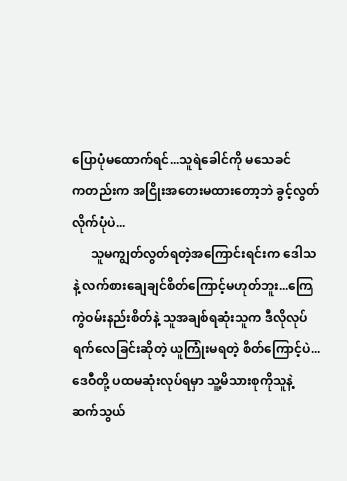ပြောပုံမထောက်ရင်...သူရဲခေါင်ကို မသေခင်
ကတည်းက အငြိုးအတေးမထားတော့ဘဲ ခွင့်လွတ်
လိုက်ပုံပဲ...
      သူမကျွတ်လွတ်ရတဲ့အကြောင်းရင်းက ဒေါသ
နဲ့ လက်စားချေချင်စိတ်ကြောင့်မဟုတ်ဘူး...ကြေ
ကွဲဝမ်းနည်းစိတ်နဲ့ သူအချစ်ရဆုံးသူက ဒီလိုလုပ်
ရက်လေခြင်းဆိုတဲ့ ယူကြုံးမရတဲ့ စိတ်ကြောင့်ပဲ...
ဒေဝီတို့ ပထမဆုံးလုပ်ရမှာ သူ့မိသားစုကိုသူနဲ့
ဆက်သွယ်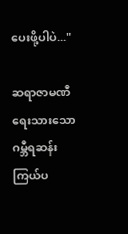ပေးဖို့ပါပဲ..."

ဆရာဇာမဏီရေးသားသော ဂမ္ဘီရဆန်းကြယ်ပ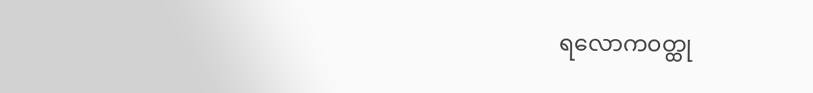ရလောက၀တ္ထု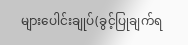များပေါင်းချုပ်(ခွင့်ပြုချက်ရ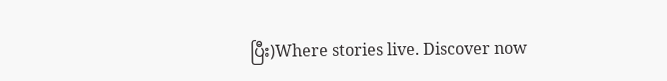ပြီး)Where stories live. Discover now